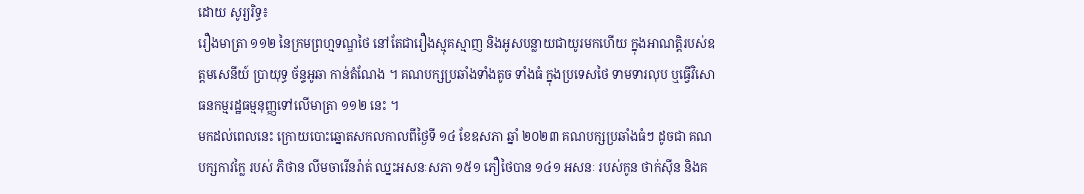ដោយ សូរ្យរិទ្ធ៖
រឿងមាត្រា ១១២ នៃក្រមព្រហ្មទណ្ឌថៃ នៅតែជារឿងស្មុគស្មាញ និងអូសបន្លាយជាយូរមកហើយ ក្នុងអាណត្តិរបស់ឧត្តមសេនីយ៍ ប្រាយុទ្ធ ច័ន្ទអូឆា កាន់តំណែង ។ គណបក្សប្រឆាំងទាំងតូច ទាំងធំ ក្នុងប្រទេសថៃ ទាមទារលុប ឬធ្វើវិសោធនកម្មរដ្ឋធម្មនុញ្ញទៅលើមាត្រា ១១២ នេះ ។
មកដល់ពេលនេះ ក្រោយបោះឆ្នោតសកលកាលពីថ្ងៃទី ១៤ ខែឧសភា ឆ្នាំ ២០២៣ គណបក្សប្រឆាំងធំៗ ដូចជា គណបក្សកាវក្លៃ របស់ ភិថាន លីមចារើនរ៉ាត់ ឈ្នះអសនៈសភា ១៥១ ភឿថៃបាន ១៤១ អសនៈ របស់កូន ថាក់ស៊ីន និងគ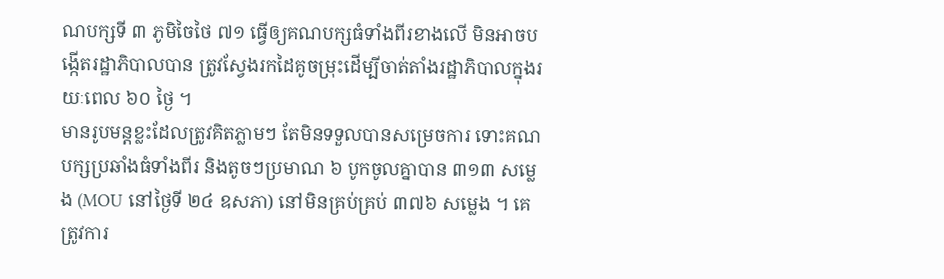ណបក្សទី ៣ ភូមិចៃថៃ ៧១ ធ្វើឲ្យគណបក្សធំទាំងពីរខាងលើ មិនអាចបង្កើតរដ្ឋាភិបាលបាន ត្រូវស្វែងរកដៃគូចម្រុះដើម្បីចាត់តាំងរដ្ឋាភិបាលក្នុងរយៈពេល ៦០ ថ្ងៃ ។
មានរូបមន្តខ្លះដែលត្រូវគិតភ្លាមៗ តែមិនទទួលបានសម្រេចការ ទោះគណបក្សប្រឆាំងធំទាំងពីរ និងតូចៗប្រមាណ ៦ បូកចូលគ្នាបាន ៣១៣ សម្លេង (MOU នៅថ្ងៃទី ២៤ ឧសភា) នៅមិនគ្រប់គ្រប់ ៣៧៦ សម្លេង ។ គេត្រូវការ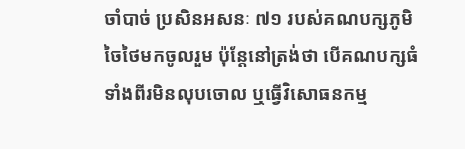ចាំបាច់ ប្រសិនអសនៈ ៧១ របស់គណបក្សភូមិចៃថៃមកចូលរួម ប៉ុន្តែនៅត្រង់ថា បើគណបក្សធំទាំងពីរមិនលុបចោល ឬធ្វើវិសោធនកម្ម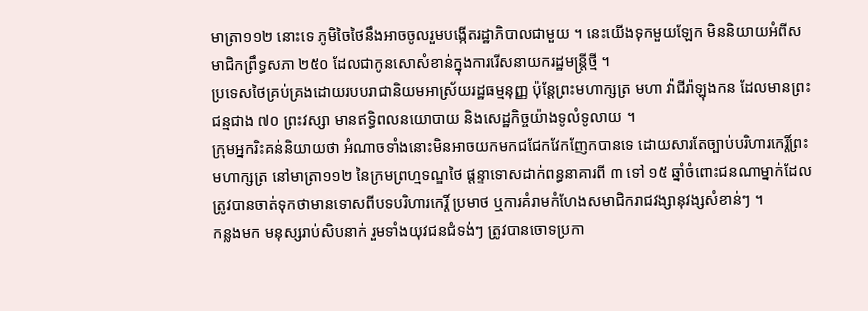មាត្រា១១២ នោះទេ ភូមិចៃថៃនឹងអាចចូលរួមបង្កើតរដ្ឋាភិបាលជាមួយ ។ នេះយើងទុកមួយឡែក មិននិយាយអំពីសមាជិកព្រឹទ្ធសភា ២៥០ ដែលជាកូនសោសំខាន់ក្នុងការរើសនាយករដ្ឋមន្ត្រីថ្មី ។
ប្រទេសថៃគ្រប់គ្រងដោយរបបរាជានិយមអាស្រ័យរដ្ឋធម្មនុញ្ញ ប៉ុន្តែព្រះមហាក្សត្រ មហា វ៉ាជីរ៉ាឡុងកន ដែលមានព្រះជន្មជាង ៧០ ព្រះវស្សា មានឥទ្ធិពលនយោបាយ និងសេដ្ឋកិច្ចយ៉ាងទូលំទូលាយ ។
ក្រុមអ្នករិះគន់និយាយថា អំណាចទាំងនោះមិនអាចយកមកជជែកវែកញែកបានទេ ដោយសារតែច្បាប់បរិហារកេរ្តិ៍ព្រះមហាក្សត្រ នៅមាត្រា១១២ នៃក្រមព្រហ្មទណ្ឌថៃ ផ្តន្ទាទោសដាក់ពន្ធនាគារពី ៣ ទៅ ១៥ ឆ្នាំចំពោះជនណាម្នាក់ដែលត្រូវបានចាត់ទុកថាមានទោសពីបទបរិហារកេរ្តិ៍ ប្រមាថ ឬការគំរាមកំហែងសមាជិករាជវង្សានុវង្សសំខាន់ៗ ។
កន្លងមក មនុស្សរាប់សិបនាក់ រួមទាំងយុវជនជំទង់ៗ ត្រូវបានចោទប្រកា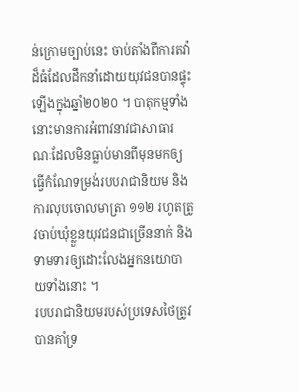ន់ក្រោមច្បាប់នេះ ចាប់តាំងពីការតវ៉ាដ៏ធំដែលដឹកនាំដោយយុវជនបានផ្ទុះឡើងក្នុងឆ្នាំ២០២០ ។ បាតុកម្មទាំងនោះមានការអំពាវនាវជាសាធារណៈដែលមិនធ្លាប់មានពីមុនមកឲ្យធ្វើកំណែទម្រង់របបរាជានិយម និងការលុបចោលមាត្រា ១១២ រហូតត្រូវចាប់ឃុំខ្លួនយុវជនជាច្រើននាក់ និងទាមទារឲ្យដោះលែងអ្នកនយោបាយទាំងនោះ ។
របបរាជានិយមរបស់ប្រទេសថៃត្រូវបានគាំទ្រ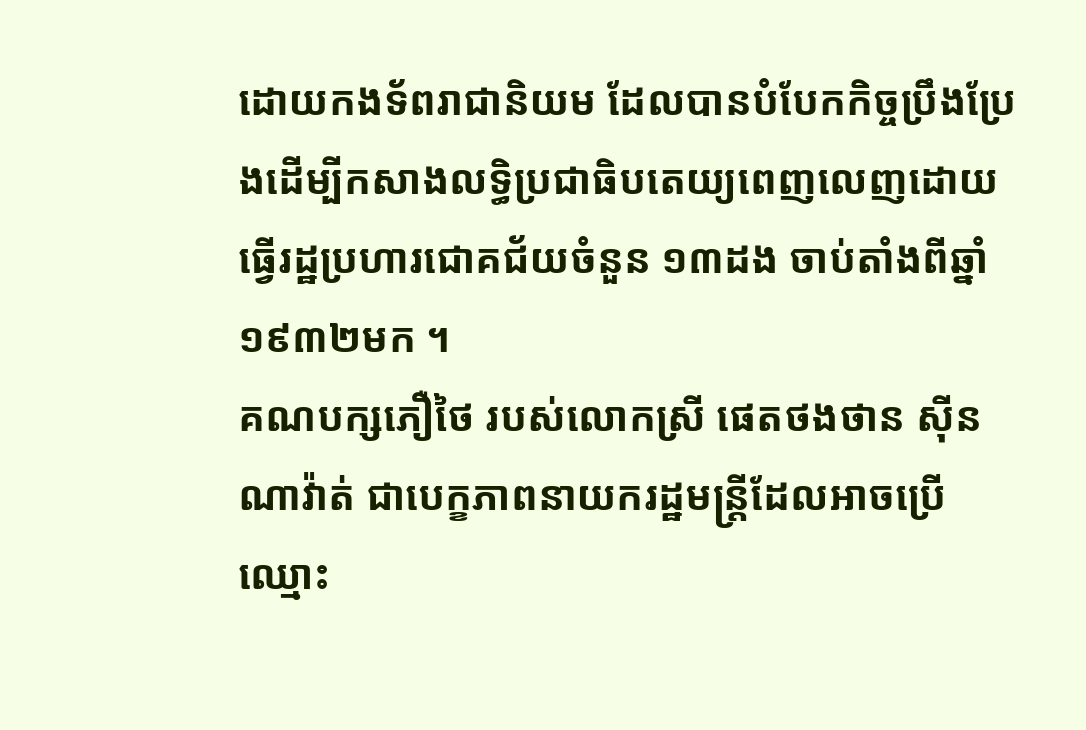ដោយកងទ័ពរាជានិយម ដែលបានបំបែកកិច្ចប្រឹងប្រែងដើម្បីកសាងលទ្ធិប្រជាធិបតេយ្យពេញលេញដោយធ្វើរដ្ឋប្រហារជោគជ័យចំនួន ១៣ដង ចាប់តាំងពីឆ្នាំ១៩៣២មក ។
គណបក្សភឿថៃ របស់លោកស្រី ផេតថងថាន ស៊ីនណាវ៉ាត់ ជាបេក្ខភាពនាយករដ្ឋមន្ត្រីដែលអាចប្រើឈ្មោះ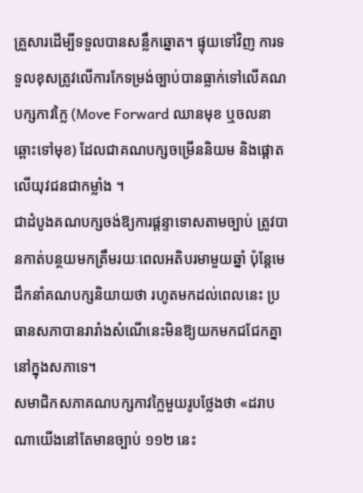គ្រួសារដើម្បីទទួលបានសន្លឹកឆ្នោត។ ផ្ទុយទៅវិញ ការទទួលខុសត្រូវលើការកែទម្រង់ច្បាប់បានធ្លាក់ទៅលើគណបក្សកាវក្លៃ (Move Forward ឈានមុខ ឬចលនាឆ្ពោះទៅមុខ) ដែលជាគណបក្សចម្រើននិយម និងផ្តោតលើយុវជនជាកម្លាំង ។
ជាដំបូងគណបក្សចង់ឱ្យការផ្តន្ទាទោសតាមច្បាប់ ត្រូវបានកាត់បន្ថយមកត្រឹមរយៈពេលអតិបរមាមួយឆ្នាំ ប៉ុន្តែមេដឹកនាំគណបក្សនិយាយថា រហូតមកដល់ពេលនេះ ប្រធានសភាបានរារាំងសំណើនេះមិនឱ្យយកមកជជែកគ្នានៅក្នុងសភាទេ។
សមាជិកសភាគណបក្សកាវក្លៃមួយរូបថ្លែងថា «ដរាបណាយើងនៅតែមានច្បាប់ ១១២ នេះ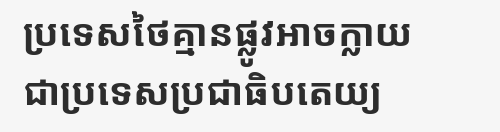ប្រទេសថៃគ្មានផ្លូវអាចក្លាយជាប្រទេសប្រជាធិបតេយ្យ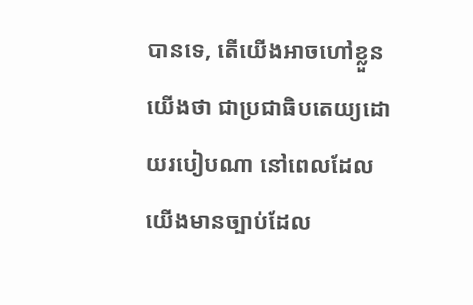បានទេ, តើយើងអាចហៅខ្លួនយើងថា ជាប្រជាធិបតេយ្យដោយរបៀបណា នៅពេលដែលយើងមានច្បាប់ដែល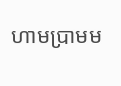ហាមប្រាមម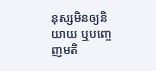នុស្សមិនឲ្យនិយាយ ឬបញ្ចេញមតិ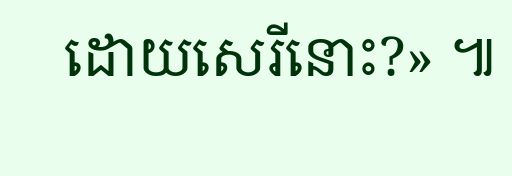ដោយសេរីនោះ?» ៕